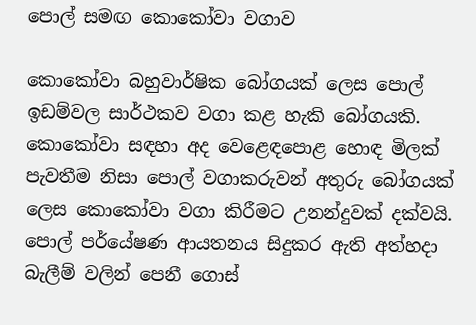පොල් සමඟ කොකෝවා වගාව

කොකෝවා බහුවාර්ෂික බෝගයක් ලෙස පොල් ඉඩම්වල සාර්ථකව වගා කළ හැකි බෝගයකි. කොකෝවා සඳහා අද වෙළෙඳපොළ හොඳ මිලක් පැවතීම නිසා පොල් වගාකරුවන් අතුරු බෝගයක් ලෙස කොකෝවා වගා කිරීමට උනන්දුවක් දක්වයි. පොල් පර්යේෂණ ආයතනය සිදුකර ඇති අත්හදා බැලීම් වලින් පෙනී ගොස්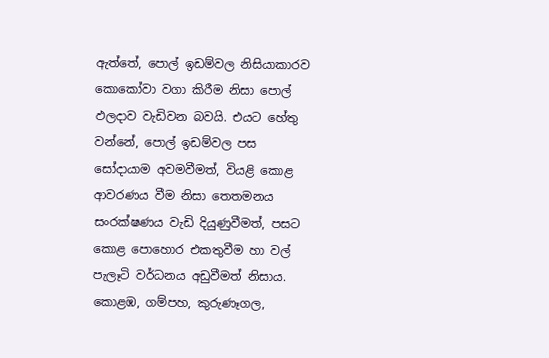ඇත්තේ, පොල් ඉඩම්වල නිසියාකාරව කොකෝවා වගා කිරීම නිසා පොල් ඵලදාව වැඩිවන බවයි. එයට හේතු වන්නේ, පොල් ඉඩම්වල පස සෝදායාම අවමවීමත්, වියළි කොළ ආවරණය වීම නිසා තෙතමනය සංරක්ෂණය වැඩි දියුණුවීමත්, පසට කොළ පොහොර එකතුවීම හා වල් පැලෑටි වර්ධනය අඩුවීමත් නිසාය. කොළඹ, ගම්පහ, කුරුණෑගල,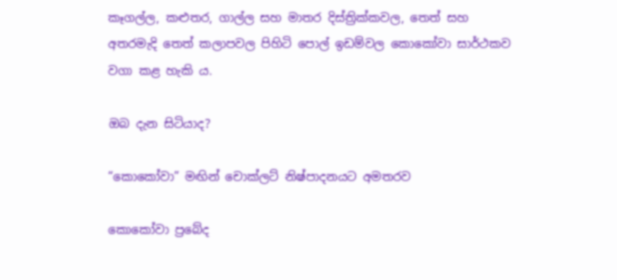කෑගල්ල, කළුතර, ගාල්ල සහ මාතර දිස්ත්‍රික්කවල, තෙත් සහ අතරමැදි තෙත් කලාපවල පිහිටි පොල් ඉඩම්වල කොකෝවා සාර්ථකව වගා කළ හැකි ය.

ඔබ දැන සිටියාද?

“කොකෝවා” මඟින් චොක්ලට් නිෂ්පාදනයට අමතරව

කොකෝවා ප්‍රබේද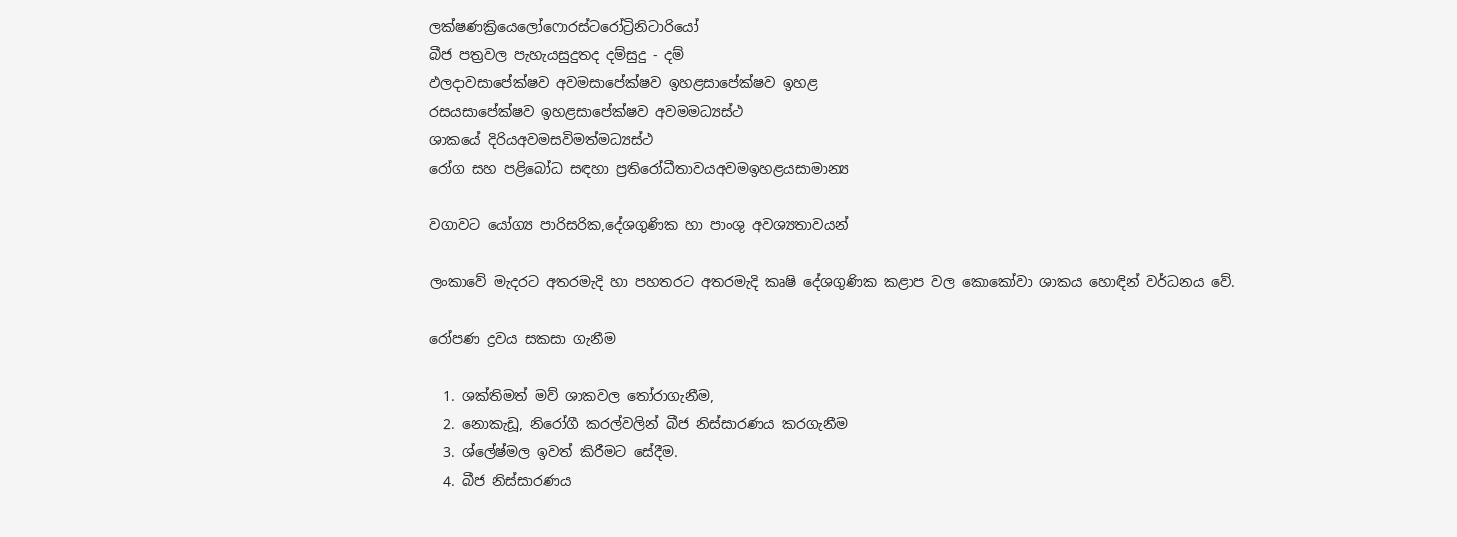ලක්ෂණක්‍රියෙලෝෆොරස්ටරෝට්‍රිනිටාරියෝ
බීජ පත්‍රවල පැහැයසුදුතද දම්සුදු - දම්
ඵලදාවසාපේක්ෂව අවමසාපේක්ෂව ඉහළසාපේක්ෂව ඉහළ
රසයසාපේක්ෂව ඉහළසාපේක්ෂව අවමමධ්‍යස්ථ
ශාකයේ දිරියඅවමසවිමත්මධ්‍යස්ථ
රෝග සහ පළිබෝධ සඳහා ප්‍රතිරෝධීතාවයඅවමඉහළයසාමාන්‍ය

වගාවට යෝග්‍ය පාරිසරික,දේශගුණික හා පාංශු අවශ්‍යතාවයන්

ලංකාවේ මැදරට අතරමැදි හා පහතරට අතරමැදි කෘෂි දේශගුණික කළාප වල කොකෝවා ශාකය හොඳින් වර්ධනය වේ.

රෝපණ ද්‍රවය සකසා ගැනීම

  1. ශක්තිමත් මව් ශාකවල තෝරාගැනීම,
  2. නොකැඩූ, නිරෝගී කරල්වලින් බීජ නිස්සාරණය කරගැනීම
  3. ශ්ලේෂ්මල ඉවත් කිරීමට සේදීම.
  4. බීජ නිස්සාරණය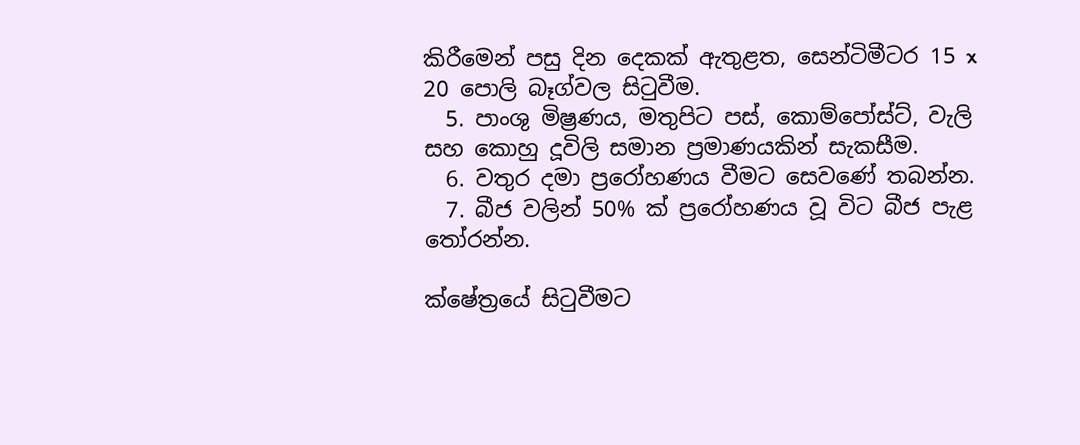කිරීමෙන් පසු දින දෙකක් ඇතුළත, සෙන්ටිමීටර 15 x 20 පොලි බෑග්වල සිටුවීම.
  5. පාංශු මිෂ්‍රණය, මතුපිට පස්, කොම්පෝස්ට්, වැලි සහ කොහු දූවිලි සමාන ප්‍රමාණයකින් සැකසීම.
  6. වතුර දමා ප්‍රරෝහණය වීමට සෙවණේ තබන්න.
  7. බීජ වලින් 50% ක් ප්‍රරෝහණය වූ විට බීජ පැළ තෝරන්න.

ක්ෂේත්‍රයේ සිටුවීමට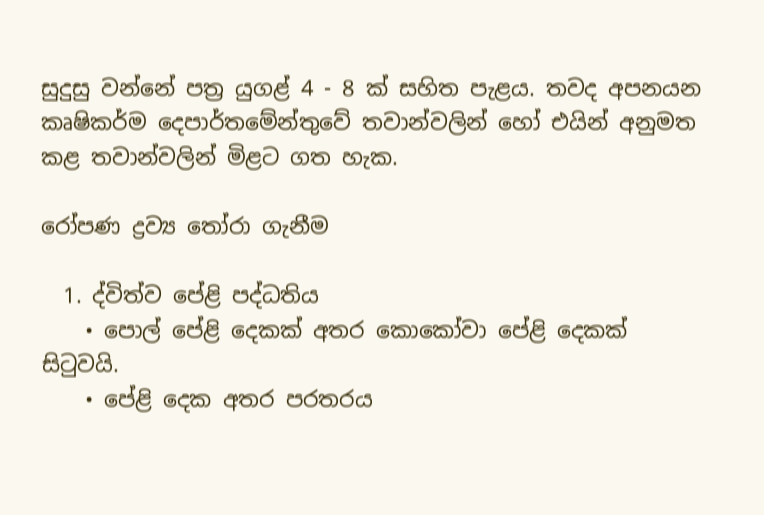සුදුසු වන්නේ පත්‍ර යුගළ් 4 - 8 ක් සහිත පැළය. තවද අපනයන කෘෂිකර්ම දෙපාර්තමේන්තුවේ තවාන්වලින් හෝ එයින් අනුමත කළ තවාන්වලින් මිළට ගත හැක.

රෝපණ ද්‍රව්‍ය තෝරා ගැනීම

  1. ද්විත්ව පේළි පද්ධතිය
    • පොල් පේළි දෙකක් අතර කොකෝවා පේළි දෙකක් සිටුවයි.
    • පේළි දෙක අතර පරතරය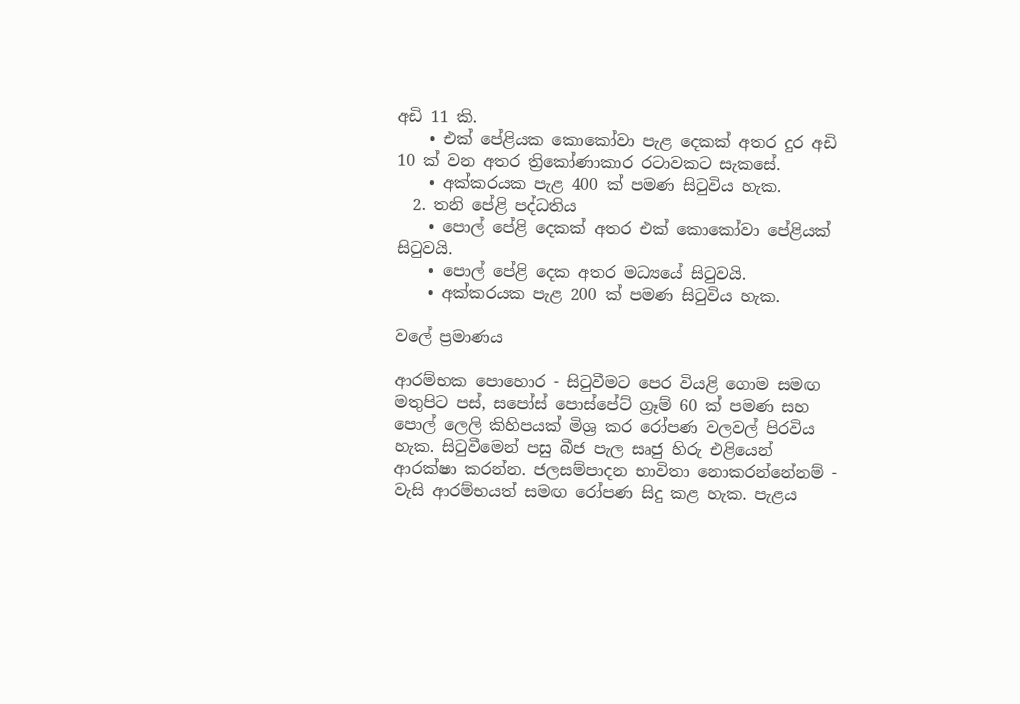අඩි 11 කි.
    • එක් පේළියක කොකෝවා පැළ දෙකක් අතර දුර අඩි 10 ක් වන අතර ත්‍රිකෝණාකාර රටාවකට සැකසේ.
    • අක්කරයක පැළ 400 ක් පමණ සිටුවිය හැක.
  2. තනි පේළි පද්ධතිය
    • පොල් පේළි දෙකක් අතර එක් කොකෝවා පේළියක් සිටුවයි.
    • පොල් පේළි දෙක අතර මධ්‍යයේ සිටුවයි.
    • අක්කරයක පැළ 200 ක් පමණ සිටුවිය හැක.

වලේ ප්‍රමාණය

ආරම්භක පොහොර - සිටුවීමට පෙර වියළි ගොම සමඟ මතුපිට පස්, සපෝස් පොස්පේට් ග්‍රෑම් 60 ක් පමණ සහ පොල් ලෙලි කිහිපයක් මිශ්‍ර කර රෝපණ වලවල් පිරවිය හැක. සිටුවීමෙන් පසු බීජ පැල සෘජු හිරු එළියෙන් ආරක්ෂා කරන්න. ජලසම්පාදන භාවිතා නොකරන්නේනම් - වැසි ආරම්භයත් සමඟ රෝපණ සිදු කළ හැක. පැළය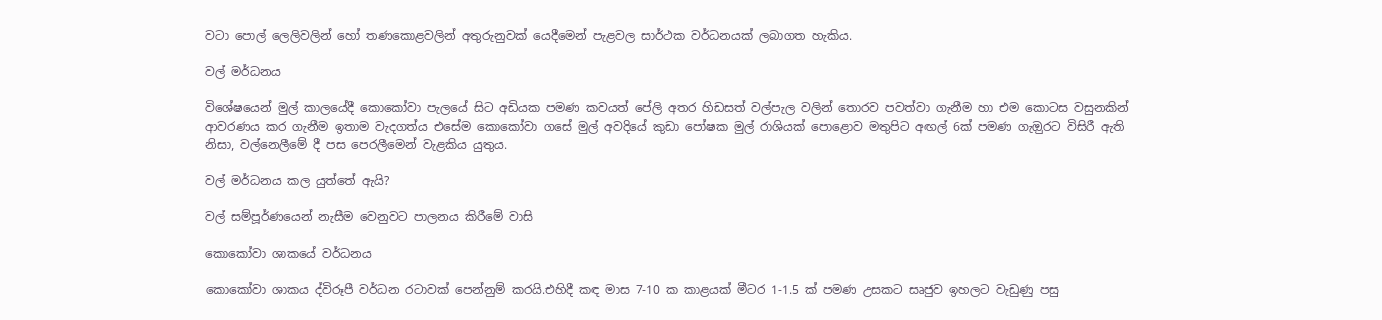වටා පොල් ලෙලිවලින් හෝ තණකොළවලින් අතුරුනුවක් යෙදීමෙන් පැළවල සාර්ථක වර්ධනයක් ලබාගත හැකිය.

වල් මර්ධනය

විශේෂයෙන් මුල් කාලයේදී කොකෝවා පැලයේ සිට අඩියක පමණ කවයත් පේලි අතර හිඩසත් වල්පැල වලින් තොරව පවත්වා ගැනීම හා එම කොටස වසුනකින් ආවරණය කර ගැනීම ඉතාම වැදගත්ය එසේම කොකෝවා ගසේ මුල් අවදියේ කුඩා පෝෂක මුල් රාශියක් පොළොව මතුපිට අඟල් 6ක් පමණ ගැඔුරට විසිරී ඇති නිසා, වල්නෙලීමේ දී පස පෙරලීමෙන් වැළකිය යුතුය.

වල් මර්ධනය කල යුත්තේ ඇයි?

වල් සම්පූර්ණයෙන් නැසීම වෙනුවට පාලනය කිරීමේ වාසි

කොකෝවා ශාකයේ වර්ධනය

කොකෝවා ශාකය ද්විරූපී වර්ධන රටාවක් පෙන්නුම් කරයි.එහිදී කඳ මාස 7-10 ක කාළයක් මීටර 1-1.5 ක් පමණ උසකට සෘජුව ඉහලට වැඩුණු පසු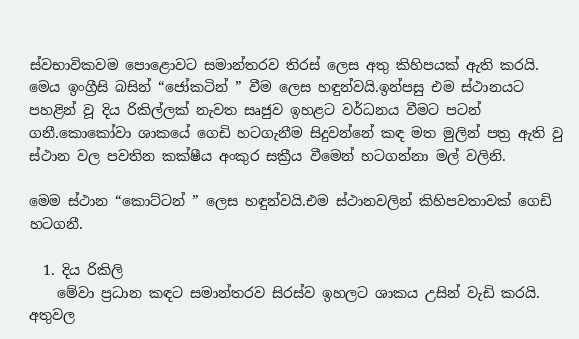ස්වභාවිකවම පොළොවට සමාන්තරව තිරස් ලෙස අතු කිහිපයක් ඇති කරයි. මෙය ඉංග්‍රීසි බසින් “ජෝකටින් ” වීම ලෙස හඳුන්වයි.ඉන්පසු එම ස්ථානයට පහළින් වූ දිය රිකිල්ලක් නැවත සෘජුව ඉහළට වර්ධනය වීමට පටන් ගනී.කොකෝවා ශාකයේ ගෙඩි හටගැනීම සිදුවන්නේ කඳ මත මුලින් පත්‍ර ඇති වු ස්ථාන වල පවතින කක්ෂීය අංකුර සක්‍රීය වීමෙන් හටගන්නා මල් වලිනි.

මෙම ස්ථාන “කොට්ටන් ” ලෙස හඳුන්වයි.එම ස්ථානවලින් කිහිපවතාවක් ගෙඩි හටගනී.

  1. දිය රිකිලි
    මේවා ප්‍රධාන කඳට සමාන්තරව සිරස්ව ඉහලට ශාකය උසින් වැඩි කරයි. අතුවල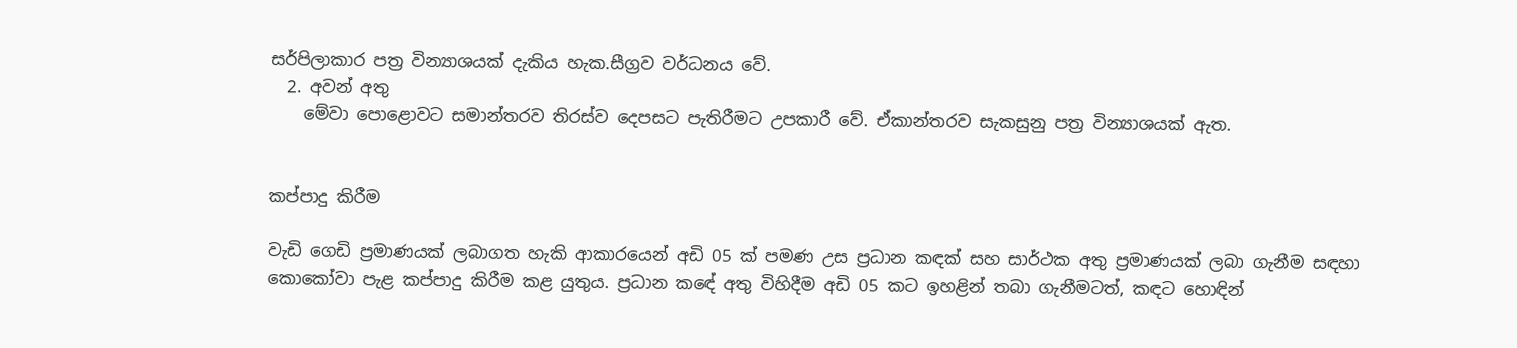සර්පිලාකාර පත්‍ර වින්‍යාශයක් දැකිය හැක.සීග්‍රව වර්ධනය වේ.
  2. අවන් අතු
    මේවා පොළොවට සමාන්තරව තිරස්ව දෙපසට පැතිරීමට උපකාරී වේ. ඒකාන්තරව සැකසුනු පත්‍ර වින්‍යාශයක් ඇත.


කප්පාදු කිරීම

වැඩි ගෙඩි ප්‍රමාණයක් ලබාගත හැකි ආකාරයෙන් අඩි 05 ක් පමණ උස ප්‍රධාන කඳක් සහ සාර්ථක අතු ප්‍රමාණයක් ලබා ගැනීම සඳහා කොකෝවා පැළ කප්පාදු කිරීම කළ යුතුය. ප්‍රධාන කඳේ අතු විහිදීම අඩි 05 කට ඉහළින් තබා ගැනීමටත්, කඳට හොඳින්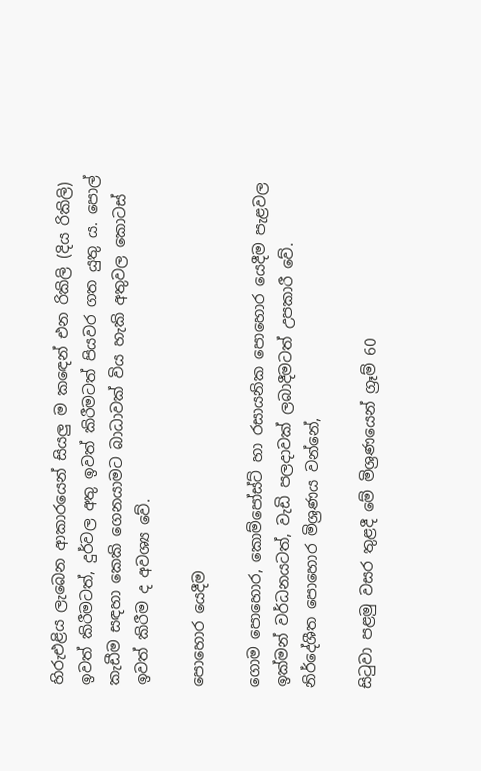හිරුඑළිය ලැබෙන ආකාරයෙන් සියලු ම කඳෙන් එන රිකිලි (දිය රිකිලි) ඉවත් කිරීමටත්, දුර්වල අතු ඉවත් කිරීමටත් පියවර ගත යුතු ය. පොල් කැඩීම සඳහා කෙකි ගෙනයාමට බාධාවක් විය හැකි අතුවල කොටස් ඉවත් කිරීම ද අවශ්‍ය වේ.

පොහොර යෙදීම

ගොම පොහොර, කොම්පෝස්ට් හා රසායනික පොහොර යෙදීම පැළවල ඉක්මන් වර්ධනයටත්, වැඩි පලදාවක් ලබාදීමටත් උපකාරී වේ. නිර්දේශීත පොහොර මිශ්‍රණය වන්නේ,

සිටුවා පළමු වසර තුළදී මේ මිශ්‍රණයෙන් ග්‍රෑම් 60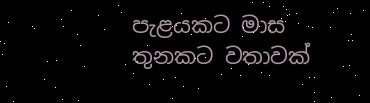පැළයකට මාස තුනකට වතාවක්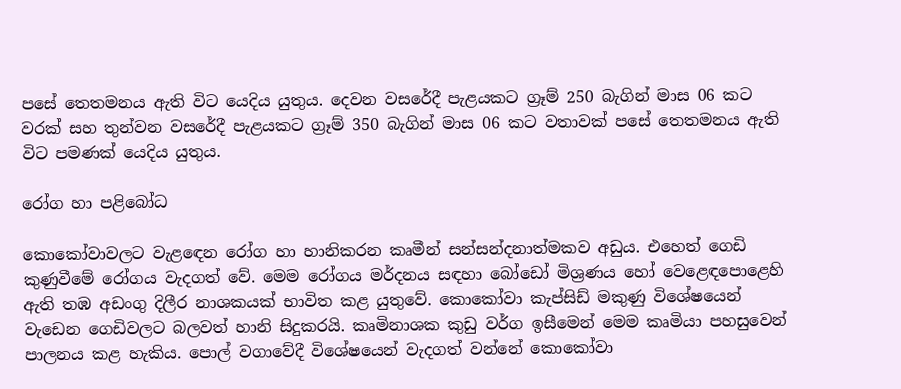පසේ තෙතමනය ඇති විට යෙදිය යුතුය. දෙවන වසරේදී පැළයකට ග්‍රෑම් 250 බැගින් මාස 06 කට වරක් සහ තුන්වන වසරේදී පැළයකට ග්‍රෑම් 350 බැගින් මාස 06 කට වතාවක් පසේ තෙතමනය ඇති විට පමණක් යෙදිය යුතුය.

රෝග හා පළිබෝධ

කොකෝවාවලට වැළඳෙන රෝග හා හානිකරන කෘමීන් සන්සන්දනාත්මකව අඩුය. එහෙත් ගෙඩි කුණුවීමේ රෝගය වැදගත් වේ. මෙම රෝගය මර්දනය සඳහා බෝඩෝ මිශ්‍රණය හෝ වෙළෙඳපොළෙහි ඇති තඹ අඩංගු දිලීර නාශකයක් භාවිත කළ යුතුවේ. කොකෝවා කැප්සිඩ් මකුණු විශේෂයෙන් වැඩෙන ගෙඩිවලට බලවත් හානි සිදුකරයි. කෘමිනාශක කුඩු වර්ග ඉසීමෙන් මෙම කෘමියා පහසුවෙන් පාලනය කළ හැකිය. පොල් වගාවේදී විශේෂයෙන් වැදගත් වන්නේ කොකෝවා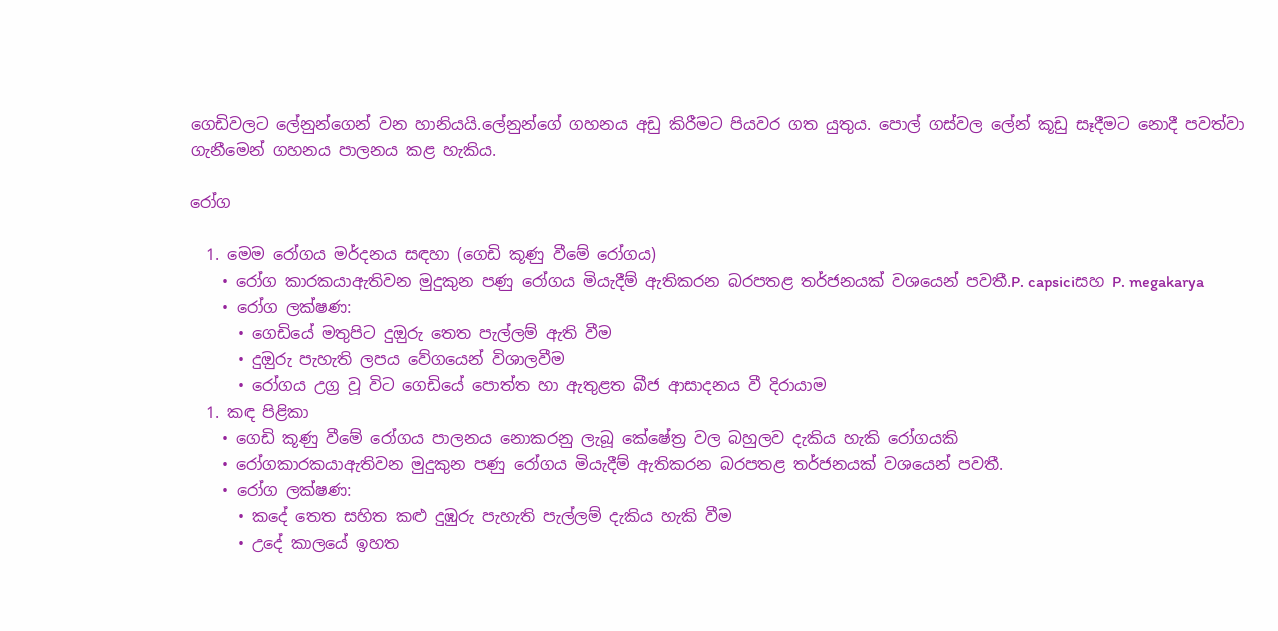ගෙඩිවලට ලේනුන්ගෙන් වන හානියයි.ලේනුන්ගේ ගහනය අඩු කිරීමට පියවර ගත යුතුය. පොල් ගස්වල ලේන් කූඩු සෑදීමට නොදී පවත්වා ගැනීමෙන් ගහනය පාලනය කළ හැකිය.

රෝග

  1. මෙම රෝගය මර්දනය සඳහා (ගෙඩි කූණු වීමේ රෝගය)
    • රෝග කාරකයාඇතිවන මුදුකුන පණු රෝගය මියැදීම් ඇතිකරන බරපතළ තර්ජනයක් වශයෙන් පවතී.P. capsiciසහ P. megakarya
    • රෝග ලක්ෂණ:
      • ගෙඩියේ මතුපිට දුඔුරු තෙත පැල්ලම් ඇති වීම
      • දුඔුරු පැහැති ලපය වේගයෙන් විශාලවීම
      • රෝගය උග්‍ර වූ විට ගෙඩියේ පොත්ත හා ඇතුළත බීජ ආසාදනය වී දිරායාම
  1. කඳ පිළිකා
    • ගෙඩි කූණු වීමේ රෝගය පාලනය නොකරනු ලැබූ කේෂේත්‍ර වල බහුලව දැකිය හැකි රෝගයකි
    • රෝගකාරකයාඇතිවන මුදුකුන පණු රෝගය මියැදීම් ඇතිකරන බරපතළ තර්ජනයක් වශයෙන් පවතී.
    • රෝග ලක්ෂණ:
      • කදේ තෙත සහිත කළු දුඹුරු පැහැති පැල්ලම් දැකිය හැකි වීම
      • උදේ කාලයේ ඉහත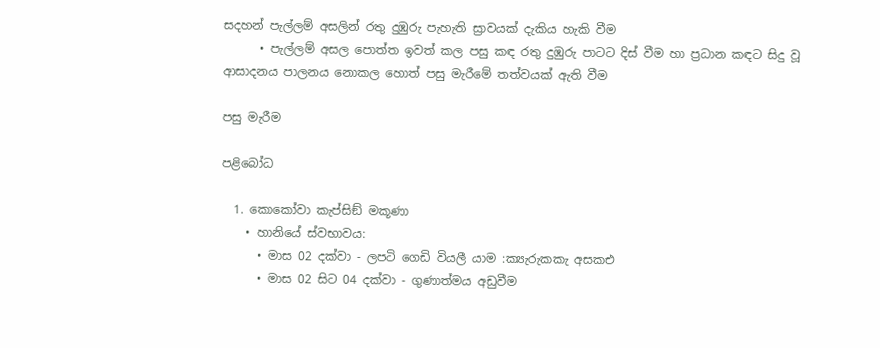සදහන් පැල්ලම් අසලින් රතු දුඹුරු පැහැති ස්‍රාවයක් දැකිය හැකි වීම
      • පැල්ලම් අසල පොත්ත ඉවත් කල පසු කඳ රතු දුඹුරු පාටට දිස් වීම හා ප්‍රධාන කඳට සිදු වූ ආසාදනය පාලනය නොකල හොත් පසු මැරීමේ තත්වයක් ඇති වීම

පසු මැරීම

පළිබෝධ

  1. කොකෝවා කැප්සිඞ් මකූණා
    • හානියේ ස්වභාවය:
      • මාස 02 දක්වා - ලපටි ගෙඩි වියලී යාම :ක්‍යැරුකකැ අසකඑ
      • මාස 02 සිට 04 දක්වා - ගුණාත්මය අඩුවීම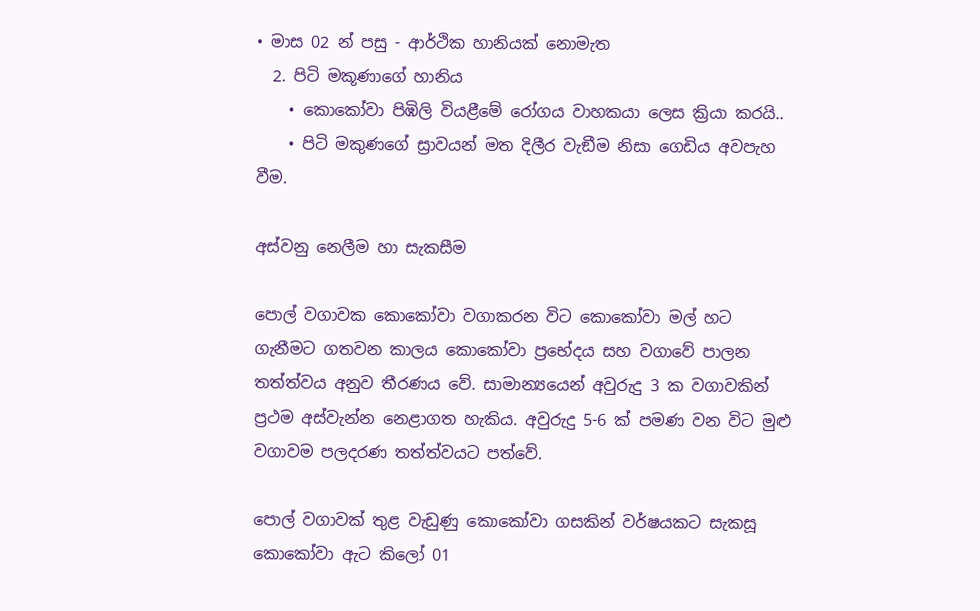• මාස 02 න් පසු - ආර්ථික හානියක් නොමැත
  2. පිටි මකූණාගේ හානිය
    • කොකෝවා පිඹිලි වියළීමේ රෝගය වාහකයා ලෙස ක්‍රියා කරයි..
    • පිටි මකුණගේ ස්‍රාවයන් මත දිලීර වැඞීම නිසා ගෙඩිය අවපැහ වීම.

අස්වනු නෙලීම හා සැකසීම

පොල් වගාවක කොකෝවා වගාකරන විට කොකෝවා මල් හට ගැනීමට ගතවන කාලය කොකෝවා ප්‍රභේදය සහ වගාවේ පාලන තත්ත්වය අනුව තීරණය වේ. සාමාන්‍යයෙන් අවුරුදු 3 ක වගාවකින් ප්‍රථම අස්වැන්න නෙළාගත හැකිය. අවුරුදු 5-6 ක් පමණ වන විට මුළු වගාවම පලදරණ තත්ත්වයට පත්වේ.

පොල් වගාවක් තුළ වැඩුණු කොකෝවා ගසකින් වර්ෂයකට සැකසූ කොකෝවා ඇට කිලෝ 01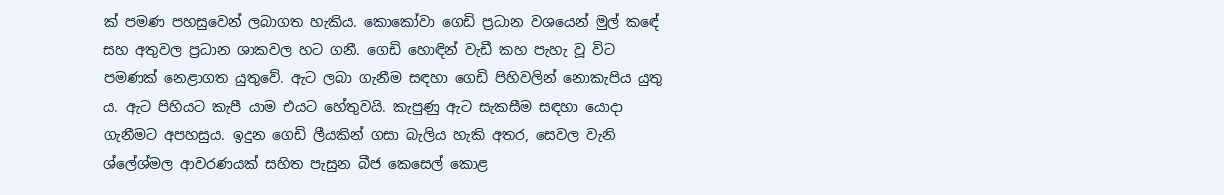ක් පමණ පහසුවෙන් ලබාගත හැකිය. කොකෝවා ගෙඩි ප්‍රධාන වශයෙන් මුල් කඳේ සහ අතුවල ප්‍රධාන ශාකවල හට ගනී. ගෙඩි හොඳින් වැඩී කහ පැහැ වූ විට පමණක් නෙළාගත යුතුවේ. ඇට ලබා ගැනීම සඳහා ගෙඩි පිහිවලින් නොකැපිය යුතු ය. ඇට පිහියට කැපී යාම එයට හේතුවයි. කැපුණු ඇට සැකසීම සඳහා යොදා ගැනීමට අපහසුය. ඉදුන ගෙඩි ලීයකින් ගසා බැලිය හැකි අතර, සෙවල වැනි ශ්ලේශ්මල ආවරණයක් සහිත පැසුන බීජ කෙසෙල් කොළ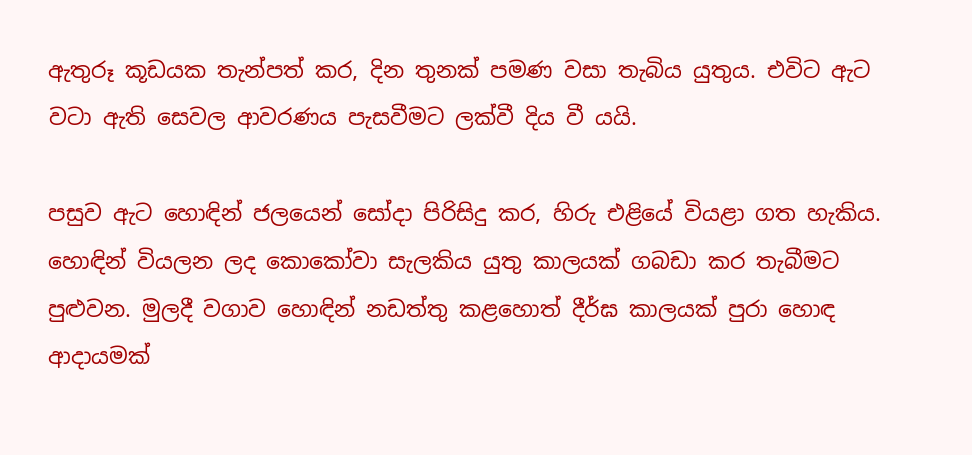ඇතුරූ කූඩයක තැන්පත් කර, දින තුනක් පමණ වසා තැබිය යුතුය. එවිට ඇට වටා ඇති සෙවල ආවරණය පැසවීමට ලක්වී දිය වී යයි.

පසුව ඇට හොඳින් ජලයෙන් සෝදා පිරිසිදු කර, හිරු එළියේ වියළා ගත හැකිය. හොඳින් වියලන ලද කොකෝවා සැලකිය යුතු කාලයක් ගබඩා කර තැබීමට පුළුවන. මුලදී වගාව හොඳින් නඩත්තු කළහොත් දීර්ඝ කාලයක් පුරා හොඳ ආදායමක්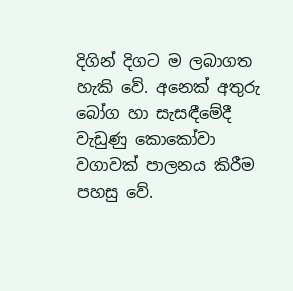දිගින් දිගට ම ලබාගත හැකි වේ. අනෙක් අතුරු බෝග හා සැසඳීමේදී වැඩුණු කොකෝවා වගාවක් පාලනය කිරීම පහසු වේ.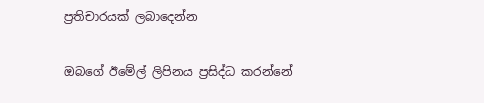ප්‍රතිචාරයක් ලබාදෙන්න

ඔබගේ ඊමේල් ලිපිනය ප්‍රසිද්ධ කරන්නේ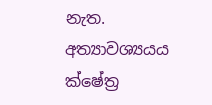නැත. අත්‍යාවශ්‍යයය ක්ෂේත්‍ර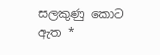සලකුණු කොට ඇත *